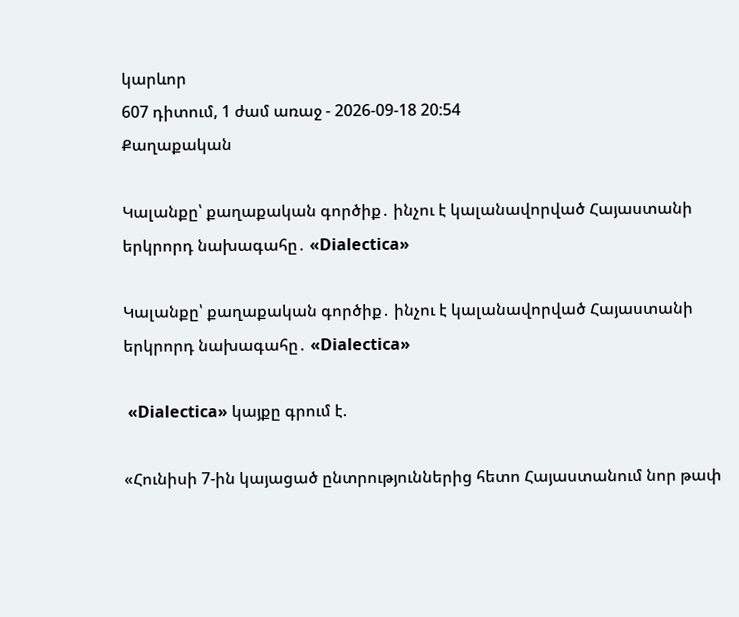կարևոր
607 դիտում, 1 ժամ առաջ - 2026-09-18 20:54
Քաղաքական

Կալանքը՝ քաղաքական գործիք․ ինչու է կալանավորված Հայաստանի երկրորդ նախագահը․ «Dialectica»

Կալանքը՝ քաղաքական գործիք․ ինչու է կալանավորված Հայաստանի երկրորդ նախագահը․ «Dialectica»

 «Dialectica» կայքը գրում է.

«Հունիսի 7-ին կայացած ընտրություններից հետո Հայաստանում նոր թափ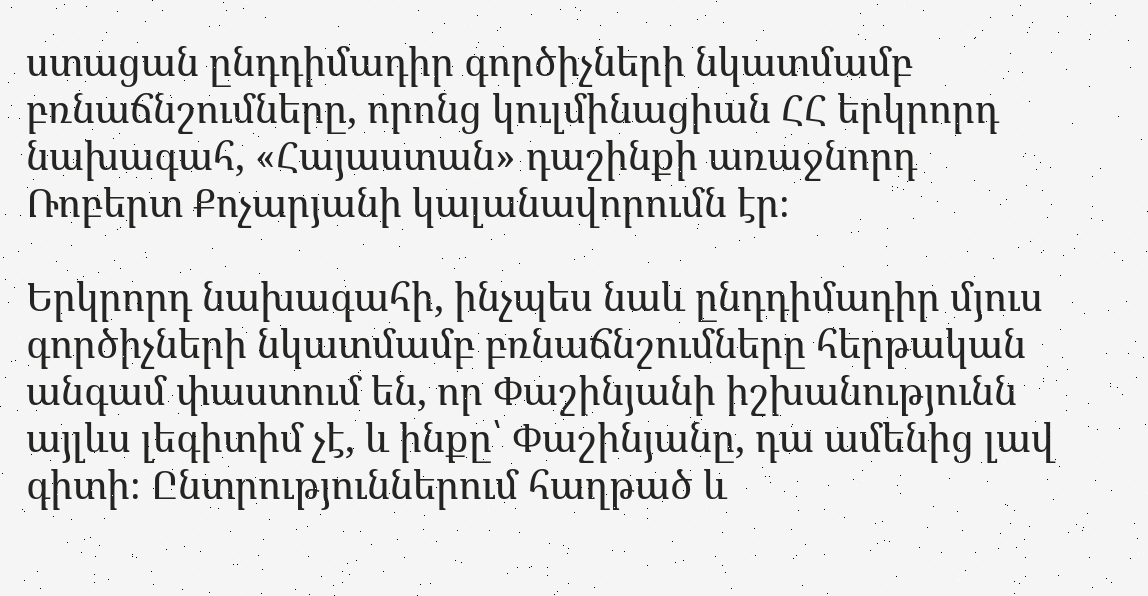ստացան ընդդիմադիր գործիչների նկատմամբ բռնաճնշումները, որոնց կուլմինացիան ՀՀ երկրորդ նախագահ, «Հայաստան» դաշինքի առաջնորդ Ռոբերտ Քոչարյանի կալանավորումն էր։

Երկրորդ նախագահի, ինչպես նաև ընդդիմադիր մյուս գործիչների նկատմամբ բռնաճնշումները հերթական անգամ փաստում են, որ Փաշինյանի իշխանությունն այլևս լեգիտիմ չէ, և ինքը՝ Փաշինյանը, դա ամենից լավ գիտի։ Ընտրություններում հաղթած և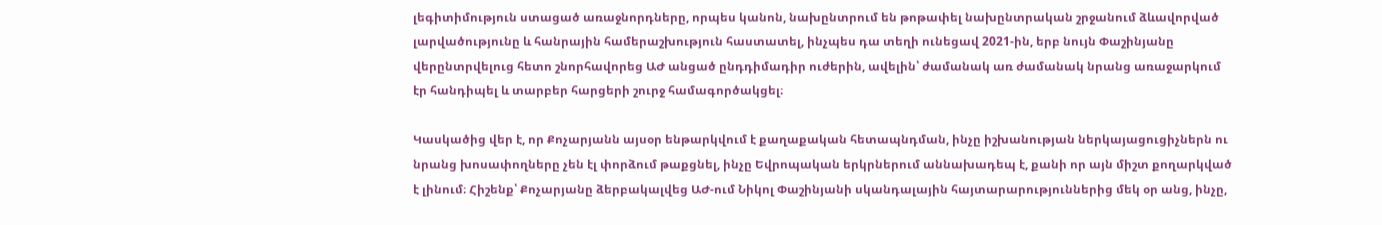լեգիտիմություն ստացած առաջնորդները, որպես կանոն, նախընտրում են թոթափել նախընտրական շրջանում ձևավորված լարվածությունը և հանրային համերաշխություն հաստատել, ինչպես դա տեղի ունեցավ 2021-ին, երբ նույն Փաշինյանը վերընտրվելուց հետո շնորհավորեց ԱԺ անցած ընդդիմադիր ուժերին, ավելին՝ ժամանակ առ ժամանակ նրանց առաջարկում էր հանդիպել և տարբեր հարցերի շուրջ համագործակցել։

Կասկածից վեր է, որ Քոչարյանն այսօր ենթարկվում է քաղաքական հետապնդման, ինչը իշխանության ներկայացուցիչներն ու նրանց խոսափողները չեն էլ փորձում թաքցնել, ինչը Եվրոպական երկրներում աննախադեպ է, քանի որ այն միշտ քողարկված է լինում։ Հիշենք՝ Քոչարյանը ձերբակալվեց ԱԺ-ում Նիկոլ Փաշինյանի սկանդալային հայտարարություններից մեկ օր անց, ինչը,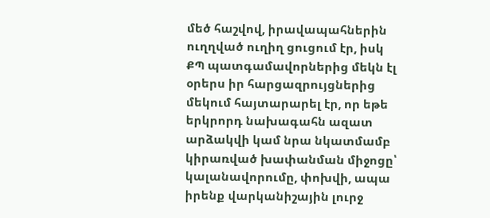մեծ հաշվով, իրավապահներին ուղղված ուղիղ ցուցում էր, իսկ ՔՊ պատգամավորներից մեկն էլ օրերս իր հարցազրույցներից մեկում հայտարարել էր, որ եթե երկրորդ նախագահն ազատ արձակվի կամ նրա նկատմամբ կիրառված խափանման միջոցը՝ կալանավորումը, փոխվի, ապա իրենք վարկանիշային լուրջ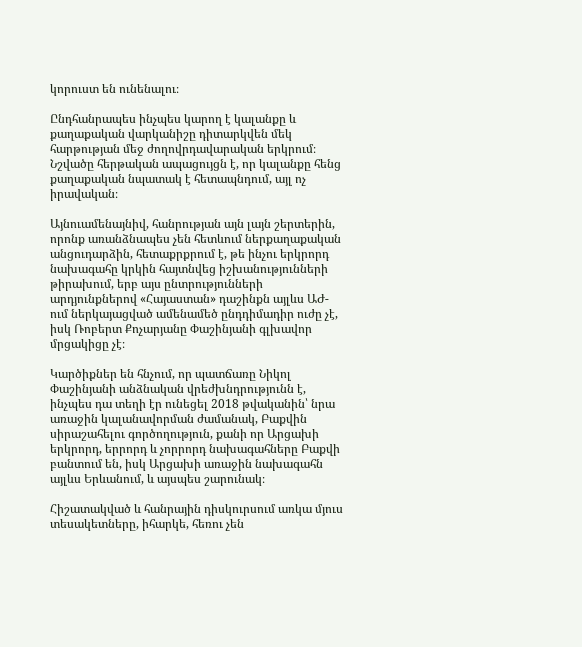կորուստ են ունենալու։

Ընդհանրապես ինչպես կարող է կալանքը և քաղաքական վարկանիշը դիտարկվեն մեկ հարթության մեջ ժողովրդավարական երկրում։ Նշվածը հերթական ապացույցն է, որ կալանքը հենց քաղաքական նպատակ է հետապնդում, այլ ոչ իրավական։

Այնուամենայնիվ, հանրության այն լայն շերտերին, որոնք առանձնապես չեն հետևում ներքաղաքական անցուդարձին, հետաքրքրում է, թե ինչու երկրորդ նախագահը կրկին հայտնվեց իշխանությունների թիրախում, երբ այս ընտրությունների արդյունքներով «Հայաստան» դաշինքն այլևս ԱԺ-ում ներկայացված ամենամեծ ընդդիմադիր ուժը չէ, իսկ Ռոբերտ Քոչարյանը Փաշինյանի գլխավոր մրցակիցը չէ։

Կարծիքներ են հնչում, որ պատճառը Նիկոլ Փաշինյանի անձնական վրեժխնդրությունն է, ինչպես դա տեղի էր ունեցել 2018 թվականին՝ նրա առաջին կալանավորման ժամանակ, Բաքվին սիրաշահելու գործողություն, քանի որ Արցախի երկրորդ, երրորդ և չորրորդ նախագահները Բաքվի բանտում են, իսկ Արցախի առաջին նախագահն այլևս Երևանում, և այսպես շարունակ։

Հիշատակված և հանրային դիսկուրսում առկա մյուս տեսակետները, իհարկե, հեռու չեն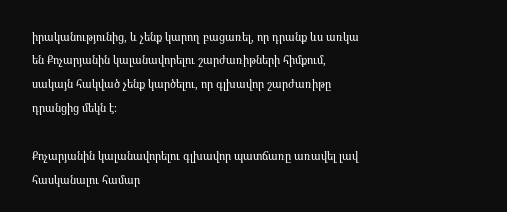իրականությունից, և չենք կարող բացառել, որ դրանք ևս առկա են Քոչարյանին կալանավորելու շարժառիթների հիմքում, սակայն հակված չենք կարծելու, որ գլխավոր շարժառիթը դրանցից մեկն է։

Քոչարյանին կալանավորելու գլխավոր պատճառը առավել լավ հասկանալու համար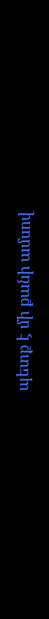պետք է մի քանի ամսով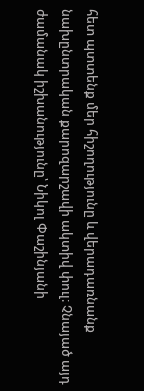հետ պտտենք մեր հիշողությունը և վերադառնանք նախընտրական քարոզարշավի ակտիվ փուլ։ Չնայած այդ ժամանակ իշխանությունը՝ Նիկոլ Փաշինյանի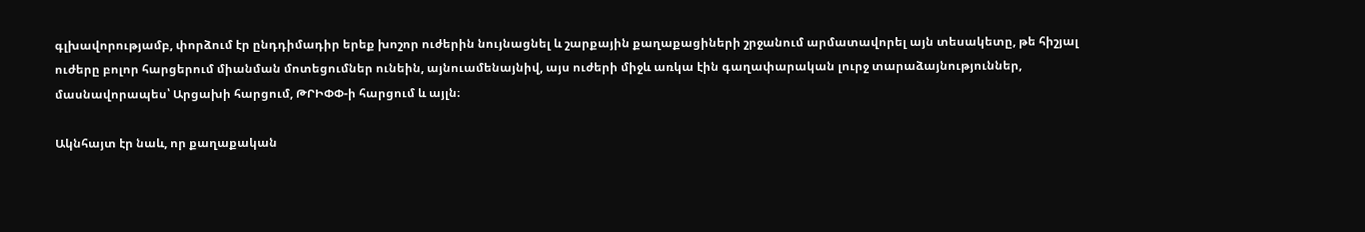գլխավորությամբ, փորձում էր ընդդիմադիր երեք խոշոր ուժերին նույնացնել և շարքային քաղաքացիների շրջանում արմատավորել այն տեսակետը, թե հիշյալ ուժերը բոլոր հարցերում միանման մոտեցումներ ունեին, այնուամենայնիվ, այս ուժերի միջև առկա էին գաղափարական լուրջ տարաձայնություններ, մասնավորապես՝ Արցախի հարցում, ԹՐԻՓՓ-ի հարցում և այլն։

Ակնհայտ էր նաև, որ քաղաքական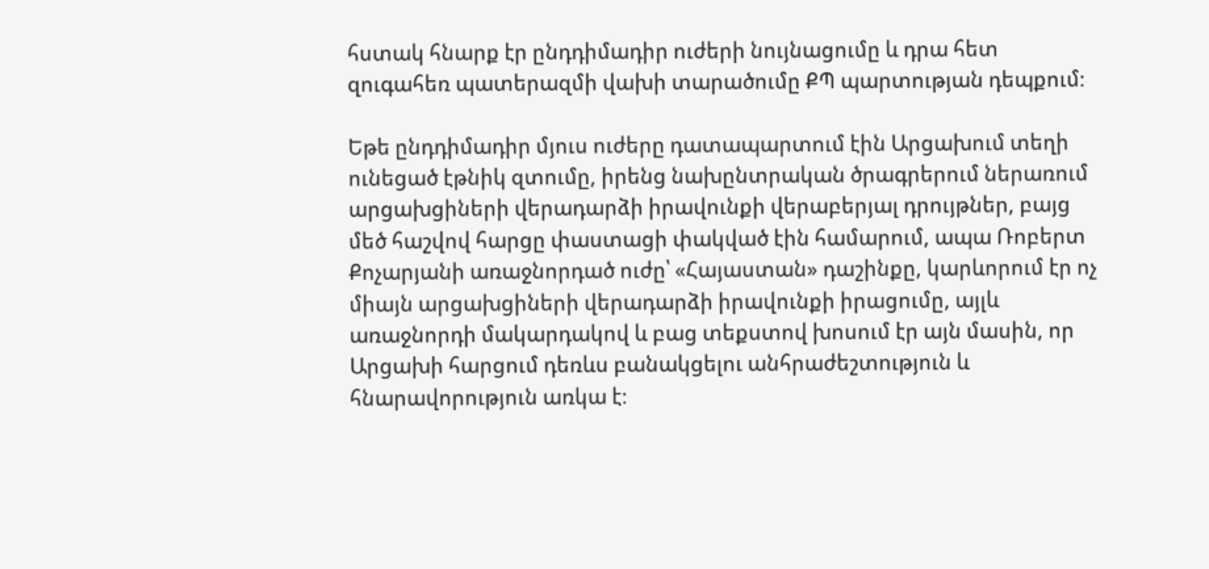հստակ հնարք էր ընդդիմադիր ուժերի նույնացումը և դրա հետ զուգահեռ պատերազմի վախի տարածումը ՔՊ պարտության դեպքում։

Եթե ընդդիմադիր մյուս ուժերը դատապարտում էին Արցախում տեղի ունեցած էթնիկ զտումը, իրենց նախընտրական ծրագրերում ներառում արցախցիների վերադարձի իրավունքի վերաբերյալ դրույթներ, բայց մեծ հաշվով հարցը փաստացի փակված էին համարում, ապա Ռոբերտ Քոչարյանի առաջնորդած ուժը՝ «Հայաստան» դաշինքը, կարևորում էր ոչ միայն արցախցիների վերադարձի իրավունքի իրացումը, այլև առաջնորդի մակարդակով և բաց տեքստով խոսում էր այն մասին, որ Արցախի հարցում դեռևս բանակցելու անհրաժեշտություն և հնարավորություն առկա է։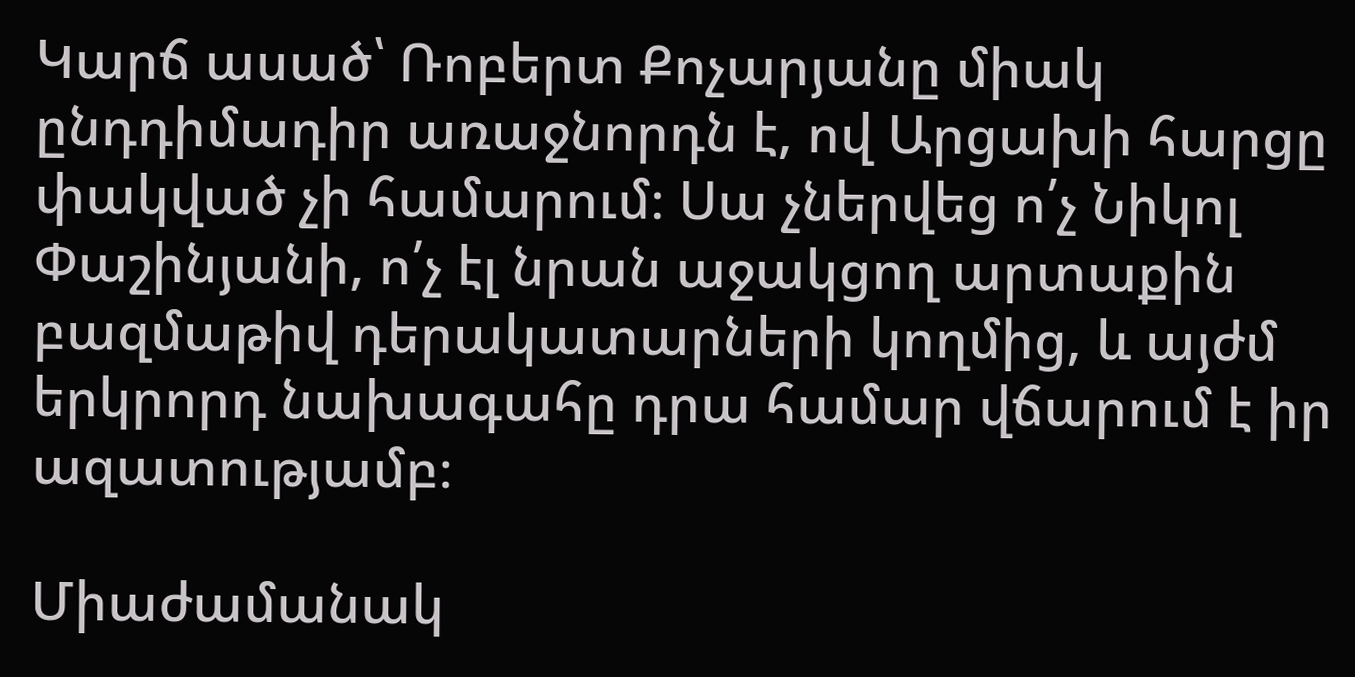Կարճ ասած՝ Ռոբերտ Քոչարյանը միակ ընդդիմադիր առաջնորդն է, ով Արցախի հարցը փակված չի համարում։ Սա չներվեց ո՛չ Նիկոլ Փաշինյանի, ո՛չ էլ նրան աջակցող արտաքին բազմաթիվ դերակատարների կողմից, և այժմ երկրորդ նախագահը դրա համար վճարում է իր ազատությամբ։

Միաժամանակ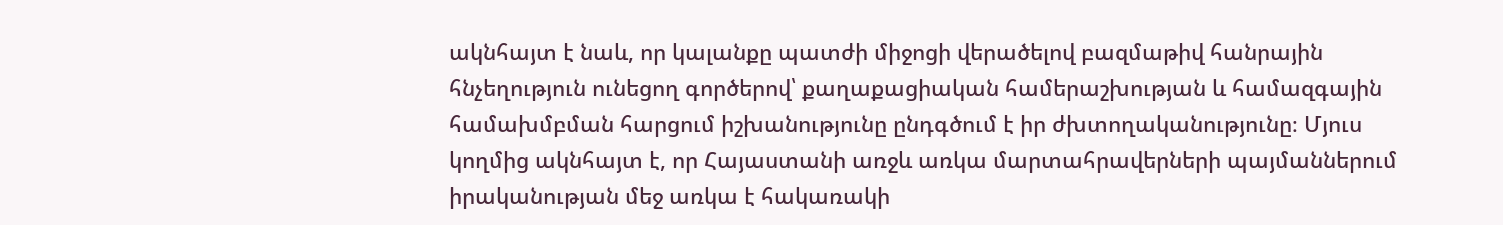ակնհայտ է նաև, որ կալանքը պատժի միջոցի վերածելով բազմաթիվ հանրային հնչեղություն ունեցող գործերով՝ քաղաքացիական համերաշխության և համազգային համախմբման հարցում իշխանությունը ընդգծում է իր ժխտողականությունը։ Մյուս կողմից ակնհայտ է, որ Հայաստանի առջև առկա մարտահրավերների պայմաններում իրականության մեջ առկա է հակառակի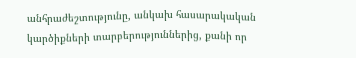անհրաժեշտությունը, անկախ հասարակական կարծիքների տարբերություններից, քանի որ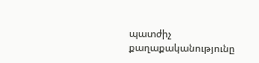պատժիչ քաղաքականությունը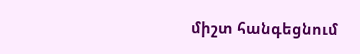միշտ հանգեցնում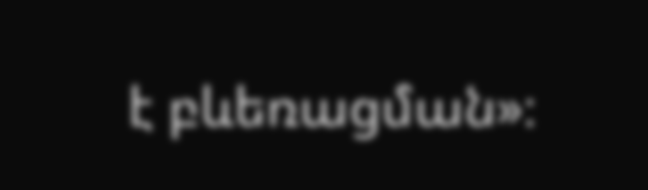է բևեռացման»։